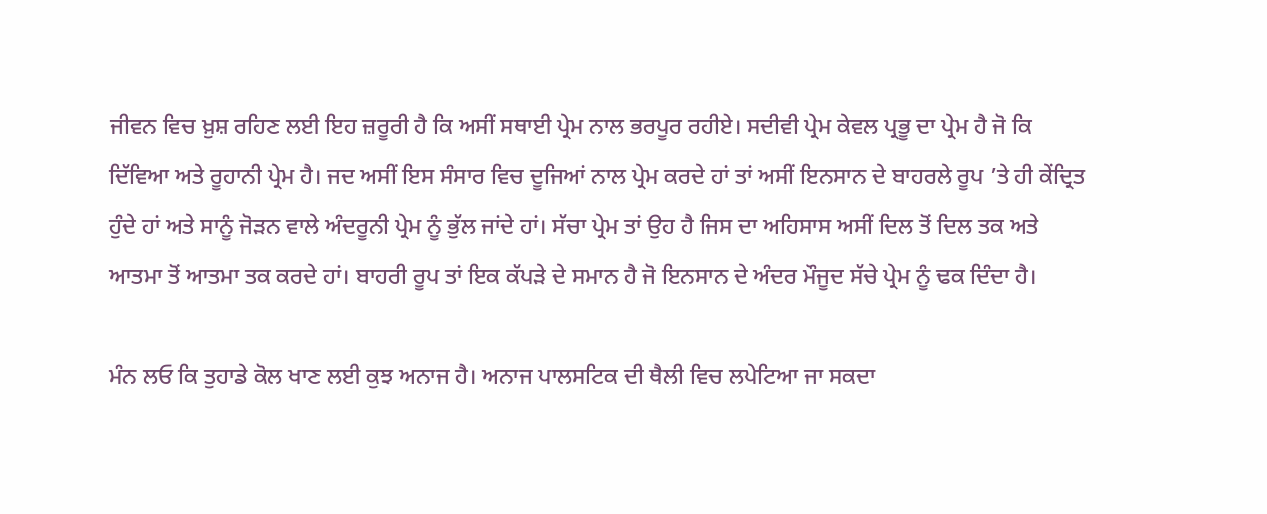ਜੀਵਨ ਵਿਚ ਖ਼ੁਸ਼ ਰਹਿਣ ਲਈ ਇਹ ਜ਼ਰੂਰੀ ਹੈ ਕਿ ਅਸੀਂ ਸਥਾਈ ਪ੍ਰੇਮ ਨਾਲ ਭਰਪੂਰ ਰਹੀਏ। ਸਦੀਵੀ ਪ੍ਰੇਮ ਕੇਵਲ ਪ੍ਰਭੂ ਦਾ ਪ੍ਰੇਮ ਹੈ ਜੋ ਕਿ ਦਿੱਵਿਆ ਅਤੇ ਰੂਹਾਨੀ ਪ੍ਰੇਮ ਹੈ। ਜਦ ਅਸੀਂ ਇਸ ਸੰਸਾਰ ਵਿਚ ਦੂਜਿਆਂ ਨਾਲ ਪ੍ਰੇਮ ਕਰਦੇ ਹਾਂ ਤਾਂ ਅਸੀਂ ਇਨਸਾਨ ਦੇ ਬਾਹਰਲੇ ਰੂਪ ’ਤੇ ਹੀ ਕੇਂਦ੍ਰਿਤ ਹੁੰਦੇ ਹਾਂ ਅਤੇ ਸਾਨੂੰ ਜੋੜਨ ਵਾਲੇ ਅੰਦਰੂਨੀ ਪ੍ਰੇਮ ਨੂੰ ਭੁੱਲ ਜਾਂਦੇ ਹਾਂ। ਸੱਚਾ ਪ੍ਰੇਮ ਤਾਂ ਉਹ ਹੈ ਜਿਸ ਦਾ ਅਹਿਸਾਸ ਅਸੀਂ ਦਿਲ ਤੋਂ ਦਿਲ ਤਕ ਅਤੇ ਆਤਮਾ ਤੋਂ ਆਤਮਾ ਤਕ ਕਰਦੇ ਹਾਂ। ਬਾਹਰੀ ਰੂਪ ਤਾਂ ਇਕ ਕੱਪੜੇ ਦੇ ਸਮਾਨ ਹੈ ਜੋ ਇਨਸਾਨ ਦੇ ਅੰਦਰ ਮੌਜੂਦ ਸੱਚੇ ਪ੍ਰੇਮ ਨੂੰ ਢਕ ਦਿੰਦਾ ਹੈ।

ਮੰਨ ਲਓ ਕਿ ਤੁਹਾਡੇ ਕੋਲ ਖਾਣ ਲਈ ਕੁਝ ਅਨਾਜ ਹੈ। ਅਨਾਜ ਪਾਲਸਟਿਕ ਦੀ ਥੈਲੀ ਵਿਚ ਲਪੇਟਿਆ ਜਾ ਸਕਦਾ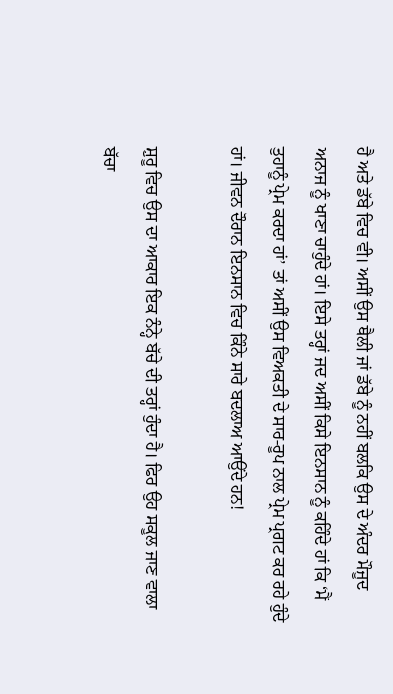ਹੈ ਅਤੇ ਡੱਬੇ ਵਿਚ ਵੀ। ਅਸੀਂ ਉਸ ਥੈਲੀ ਜਾਂ ਡੱਬੇ ਨੂੰ ਨਹੀਂ ਬਲਕਿ ਉਸ ਦੇ ਅੰਦਰ ਮੌਜੂਦ ਅਨਾਜ ਨੂੰ ਖਾਣਾ ਚਾਹੁੰਦੇ ਹਾਂ। ਇਸੇ ਤਰ੍ਹਾਂ ਜਦ ਅਸੀਂ ਕਿਸੇ ਇਨਸਾਨ ਨੂੰ ਕਹਿੰਦੇ ਹਾਂ ਕਿ ‘ਮੈਂ ਤੁਹਾਨੂੰ ਪ੍ਰੇਮ ਕਰਦਾ ਹਾਂ’ ਤਾਂ ਅਸੀਂ ਉਸ ਵਿਅਕਤੀ ਦੇ ਸਾਰ-ਰੂਪ ਨਾਲ ਪ੍ਰੇਮ ਪ੍ਰਗਟ ਕਰ ਰਹੇ ਹੁੰਦੇ ਹਾਂ। ਜੀਵਨ ਦੌਰਾਨ ਇਨਸਾਨ ਵਿਚ ਕਿੰਨੇ ਸਾਰੇ ਬਦਲਾਅ ਆਉਂਦੇ ਹਨ!

ਸ਼ੁਰੂ ਵਿਚ ਉਸ ਦਾ ਆਕਾਰ ਇਕ ਨੰਨ੍ਹੇ ਬੱਚੇ ਦੀ ਤਰ੍ਹਾਂ ਹੁੰਦਾ ਹੈ। ਫਿਰ ਉਹ ਸਕੂਲ ਜਾਣ ਵਾਲਾ ਬੱਚਾ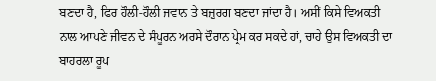ਬਣਦਾ ਹੈ, ਫਿਰ ਹੌਲੀ-ਹੌਲੀ ਜਵਾਨ ਤੇ ਬਜ਼ੁਰਗ ਬਣਦਾ ਜਾਂਦਾ ਹੈ। ਅਸੀਂ ਕਿਸੇ ਵਿਅਕਤੀ ਨਾਲ ਆਪਣੇ ਜੀਵਨ ਦੇ ਸੰਪੂਰਨ ਅਰਸੇ ਦੌਰਾਨ ਪ੍ਰੇਮ ਕਰ ਸਕਦੇ ਹਾਂ, ਚਾਹੇ ਉਸ ਵਿਅਕਤੀ ਦਾ ਬਾਹਰਲਾ ਰੂਪ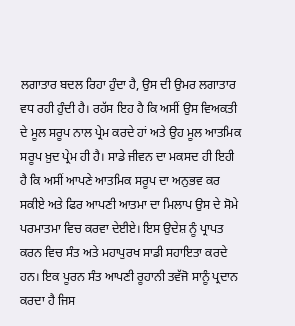ਲਗਾਤਾਰ ਬਦਲ ਰਿਹਾ ਹੁੰਦਾ ਹੈ, ਉਸ ਦੀ ਉਮਰ ਲਗਾਤਾਰ ਵਧ ਰਹੀ ਹੁੰਦੀ ਹੈ। ਰਹੱਸ ਇਹ ਹੈ ਕਿ ਅਸੀਂ ਉਸ ਵਿਅਕਤੀ ਦੇ ਮੂਲ ਸਰੂਪ ਨਾਲ ਪ੍ਰੇਮ ਕਰਦੇ ਹਾਂ ਅਤੇ ਉਹ ਮੂਲ ਆਤਮਿਕ ਸਰੂਪ ਖ਼ੁਦ ਪ੍ਰੇਮ ਹੀ ਹੈ। ਸਾਡੇ ਜੀਵਨ ਦਾ ਮਕਸਦ ਹੀ ਇਹੀ ਹੈ ਕਿ ਅਸੀਂ ਆਪਣੇ ਆਤਮਿਕ ਸਰੂਪ ਦਾ ਅਨੁਭਵ ਕਰ ਸਕੀਏ ਅਤੇ ਫਿਰ ਆਪਣੀ ਆਤਮਾ ਦਾ ਮਿਲਾਪ ਉਸ ਦੇ ਸੋਮੇ ਪਰਮਾਤਮਾ ਵਿਚ ਕਰਵਾ ਦੇਈਏ। ਇਸ ਉਦੇਸ਼ ਨੂੰ ਪ੍ਰਾਪਤ ਕਰਨ ਵਿਚ ਸੰਤ ਅਤੇ ਮਹਾਪੁਰਖ ਸਾਡੀ ਸਹਾਇਤਾ ਕਰਦੇ ਹਨ। ਇਕ ਪੂਰਨ ਸੰਤ ਆਪਣੀ ਰੂਹਾਨੀ ਤਵੱਜੋ ਸਾਨੂੰ ਪ੍ਰਦਾਨ ਕਰਦਾ ਹੈ ਜਿਸ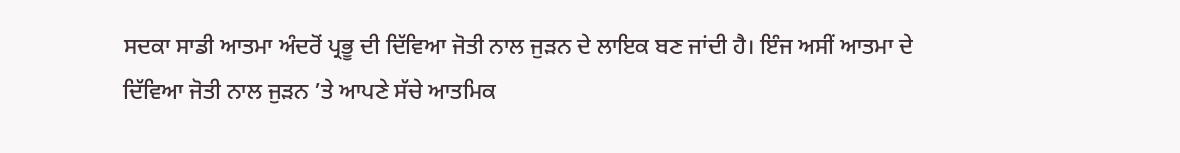ਸਦਕਾ ਸਾਡੀ ਆਤਮਾ ਅੰਦਰੋਂ ਪ੍ਰਭੂ ਦੀ ਦਿੱਵਿਆ ਜੋਤੀ ਨਾਲ ਜੁੜਨ ਦੇ ਲਾਇਕ ਬਣ ਜਾਂਦੀ ਹੈ। ਇੰਜ ਅਸੀਂ ਆਤਮਾ ਦੇ ਦਿੱਵਿਆ ਜੋਤੀ ਨਾਲ ਜੁੜਨ ’ਤੇ ਆਪਣੇ ਸੱਚੇ ਆਤਮਿਕ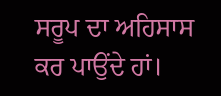ਸਰੂਪ ਦਾ ਅਹਿਸਾਸ ਕਰ ਪਾਉਂਦੇ ਹਾਂ।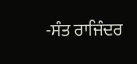-ਸੰਤ ਰਾਜਿੰਦਰ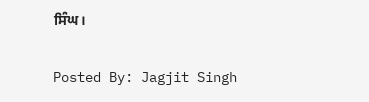ਸਿੰਘ।

Posted By: Jagjit Singh